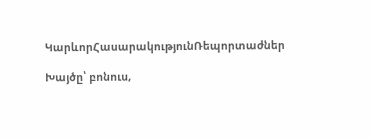ԿարևորՀասարակությունՌեպորտաժներ

Խայծը՝ բոնուս,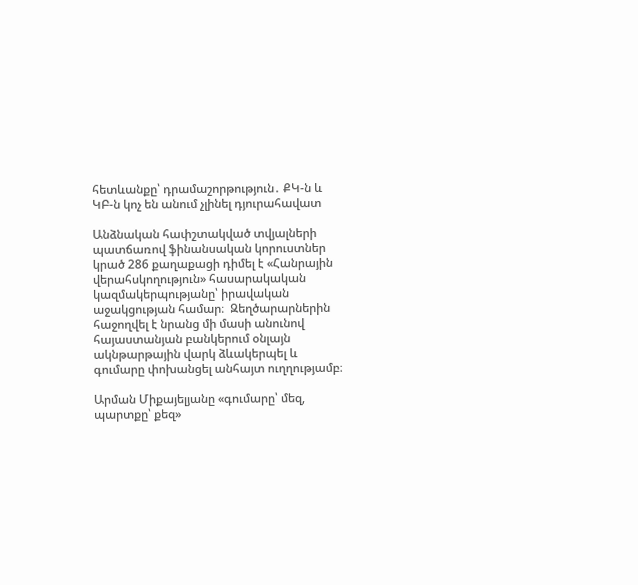հետևանքը՝ դրամաշորթություն․ ՔԿ-ն և ԿԲ-ն կոչ են անում չլինել դյուրահավատ

Անձնական հափշտակված տվյալների պատճառով ֆինանսական կորուստներ կրած 286 քաղաքացի դիմել է «Հանրային վերահսկողություն» հասարակական կազմակերպությանը՝ իրավական աջակցության համար։  Զեղծարարներին հաջողվել է նրանց մի մասի անունով հայաստանյան բանկերում օնլայն ակնթարթային վարկ ձևակերպել և գումարը փոխանցել անհայտ ուղղությամբ։

Արման Միքայելյանը «գումարը՝ մեզ, պարտքը՝ քեզ»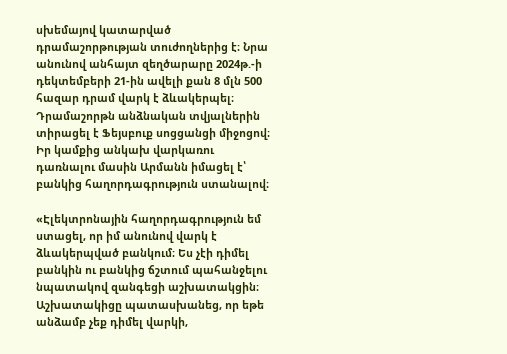սխեմայով կատարված դրամաշորթության տուժողներից է։ Նրա անունով անհայտ զեղծարարը 2024թ.-ի դեկտեմբերի 21-ին ավելի քան 8 մլն 500 հազար դրամ վարկ է ձևակերպել։ Դրամաշորթն անձնական տվյալներին տիրացել է Ֆեյսբուք սոցցանցի միջոցով։ Իր կամքից անկախ վարկառու դառնալու մասին Արմանն իմացել է՝ բանկից հաղորդագրություն ստանալով։

«Էլեկտրոնային հաղորդագրություն եմ ստացել, որ իմ անունով վարկ է ձևակերպված բանկում։ Ես չէի դիմել բանկին ու բանկից ճշտում պահանջելու նպատակով զանգեցի աշխատակցին։ Աշխատակիցը պատասխանեց, որ եթե անձամբ չեք դիմել վարկի,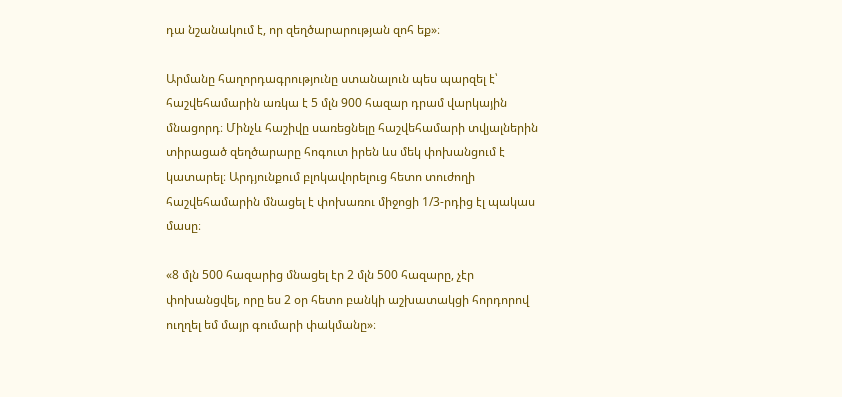դա նշանակում է, որ զեղծարարության զոհ եք»։

Արմանը հաղորդագրությունը ստանալուն պես պարզել է՝ հաշվեհամարին առկա է 5 մլն 900 հազար դրամ վարկային մնացորդ։ Մինչև հաշիվը սառեցնելը հաշվեհամարի տվյալներին տիրացած զեղծարարը հոգուտ իրեն ևս մեկ փոխանցում է կատարել։ Արդյունքում բլոկավորելուց հետո տուժողի հաշվեհամարին մնացել է փոխառու միջոցի 1/3-րդից էլ պակաս մասը։

«8 մլն 500 հազարից մնացել էր 2 մլն 500 հազարը, չէր փոխանցվել, որը ես 2 օր հետո բանկի աշխատակցի հորդորով ուղղել եմ մայր գումարի փակմանը»։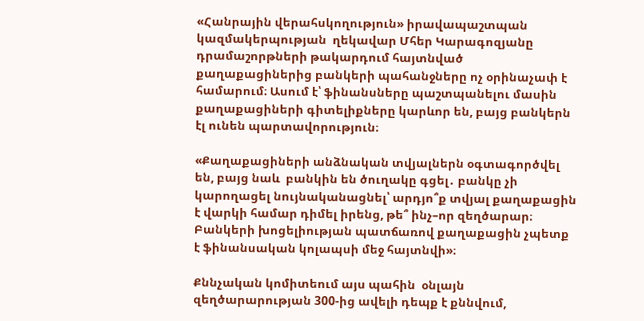«Հանրային վերահսկողություն» իրավապաշտպան կազմակերպության  ղեկավար Մհեր Կարագոզյանը դրամաշորթների թակարդում հայտնված քաղաքացիներից բանկերի պահանջները ոչ օրինաչափ է համարում։ Ասում է՝ ֆինանսները պաշտպանելու մասին քաղաքացիների գիտելիքները կարևոր են, բայց բանկերն էլ ունեն պարտավորություն։

«Քաղաքացիների անձնական տվյալներն օգտագործվել են, բայց նաև  բանկին են ծուղակը գցել․ բանկը չի կարողացել նույնականացնել՝ արդյո՞ք տվյալ քաղաքացին է վարկի համար դիմել իրենց, թե՞ ինչ–որ զեղծարար։ Բանկերի խոցելիության պատճառով քաղաքացին չպետք է ֆինանսական կոլապսի մեջ հայտնվի»։

Քննչական կոմիտեում այս պահին  օնլայն զեղծարարության 300-ից ավելի դեպք է քննվում,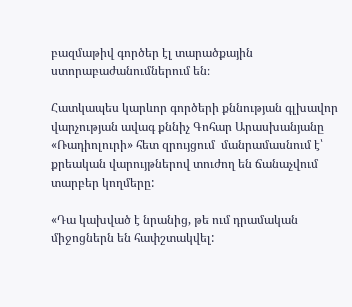բազմաթիվ գործեր էլ տարածքային ստորաբաժանումներում են։

Հատկապես կարևոր գործերի քննության գլխավոր վարչության ավագ քննիչ Գոհար Արասխանյանը «Ռադիոլուրի» հետ զրույցում  մանրամասնում է՝ քրեական վարույթներով տուժող են ճանաչվում տարբեր կողմերը:

«Դա կախված է նրանից, թե ում դրամական միջոցներն են հափշտակվել: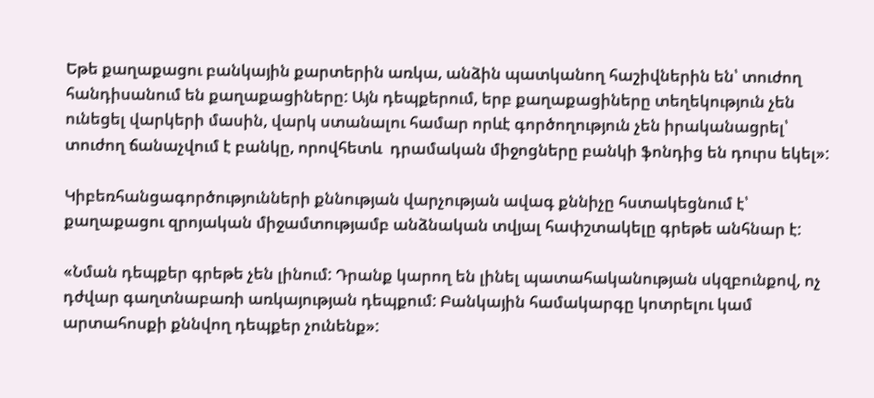Եթե քաղաքացու բանկային քարտերին առկա, անձին պատկանող հաշիվներին են՝ տուժող հանդիսանում են քաղաքացիները: Այն դեպքերում, երբ քաղաքացիները տեղեկություն չեն ունեցել վարկերի մասին, վարկ ստանալու համար որևէ գործողություն չեն իրականացրել՝ տուժող ճանաչվում է բանկը, որովհետև  դրամական միջոցները բանկի ֆոնդից են դուրս եկել»:

Կիբեռհանցագործությունների քննության վարչության ավագ քննիչը հստակեցնում է՝ քաղաքացու զրոյական միջամտությամբ անձնական տվյալ հափշտակելը գրեթե անհնար է:

«Նման դեպքեր գրեթե չեն լինում: Դրանք կարող են լինել պատահականության սկզբունքով, ոչ դժվար գաղտնաբառի առկայության դեպքում: Բանկային համակարգը կոտրելու կամ արտահոսքի քննվող դեպքեր չունենք»: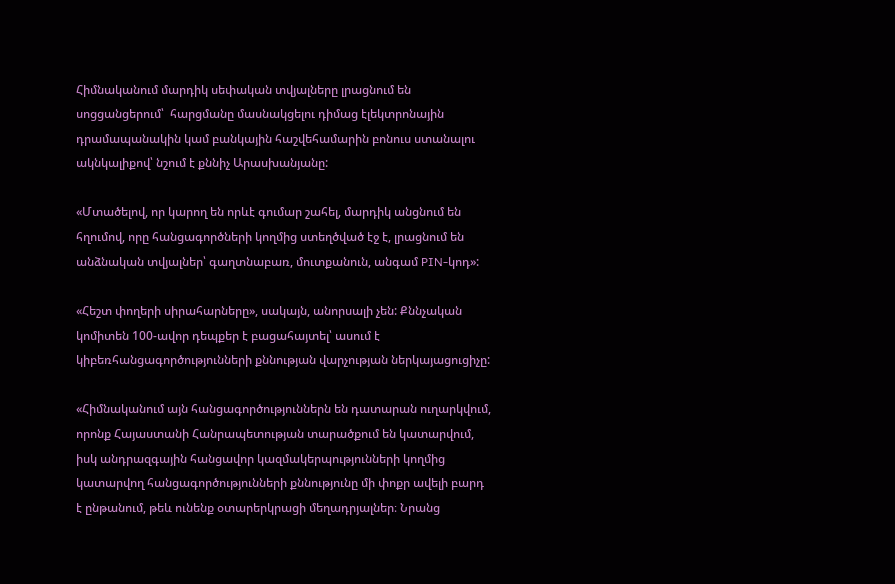Հիմնականում մարդիկ սեփական տվյալները լրացնում են սոցցանցերում՝  հարցմանը մասնակցելու դիմաց էլեկտրոնային դրամապանակին կամ բանկային հաշվեհամարին բոնուս ստանալու ակնկալիքով՝ նշում է քննիչ Արասխանյանը:

«Մտածելով, որ կարող են որևէ գումար շահել, մարդիկ անցնում են հղումով, որը հանցագործների կողմից ստեղծված էջ է, լրացնում են անձնական տվյալներ՝ գաղտնաբառ, մուտքանուն, անգամ PIN-կոդ»:

«Հեշտ փողերի սիրահարները», սակայն, անորսալի չեն: Քննչական կոմիտեն 100-ավոր դեպքեր է բացահայտել՝ ասում է կիբեռհանցագործությունների քննության վարչության ներկայացուցիչը:

«Հիմնականում այն հանցագործություններն են դատարան ուղարկվում, որոնք Հայաստանի Հանրապետության տարածքում են կատարվում, իսկ անդրազգային հանցավոր կազմակերպությունների կողմից կատարվող հանցագործությունների քննությունը մի փոքր ավելի բարդ է ընթանում, թեև ունենք օտարերկրացի մեղադրյալներ։ Նրանց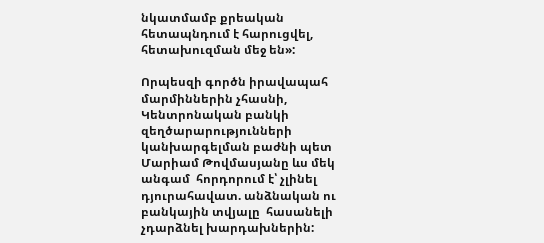նկատմամբ քրեական հետապնդում է հարուցվել, հետախուզման մեջ են»:

Որպեսզի գործն իրավապահ մարմիններին չհասնի, Կենտրոնական բանկի զեղծարարությունների կանխարգելման բաժնի պետ Մարիամ Թովմասյանը ևս մեկ անգամ  հորդորում է՝ չլինել դյուրահավատ. անձնական ու բանկային տվյալը  հասանելի չդարձնել խարդախներին: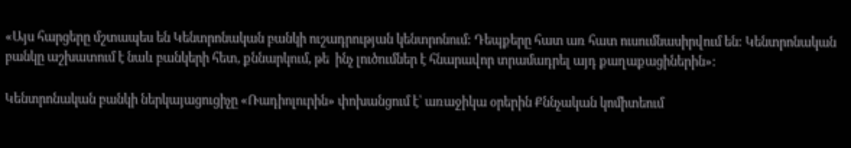«Այս հարցերը մշտապես են Կենտրոնական բանկի ուշադրության կենտրոնում: Դեպքերը հատ առ հատ ուսումնասիրվում են: Կենտրոնական բանկը աշխատում է նաև բանկերի հետ, քննարկում, թե  ինչ լուծումներ է հնարավոր տրամադրել այդ քաղաքացիներին»:

Կենտրոնական բանկի ներկայացուցիչը «Ռադիոլուրին» փոխանցում է՝ առաջիկա օրերին Քննչական կոմիտեում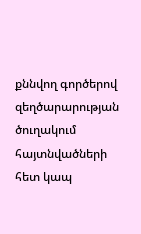քննվող գործերով զեղծարարության ծուղակում հայտնվածների հետ կապ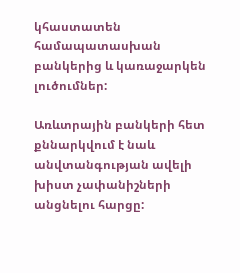կհաստատեն համապատասխան բանկերից և կառաջարկեն լուծումներ:

Առևտրային բանկերի հետ քննարկվում է նաև անվտանգության ավելի խիստ չափանիշների անցնելու հարցը: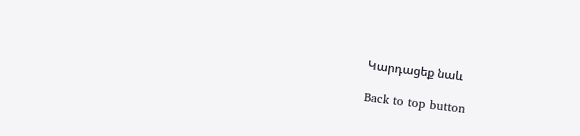Կարդացեք նաև

Back to top button